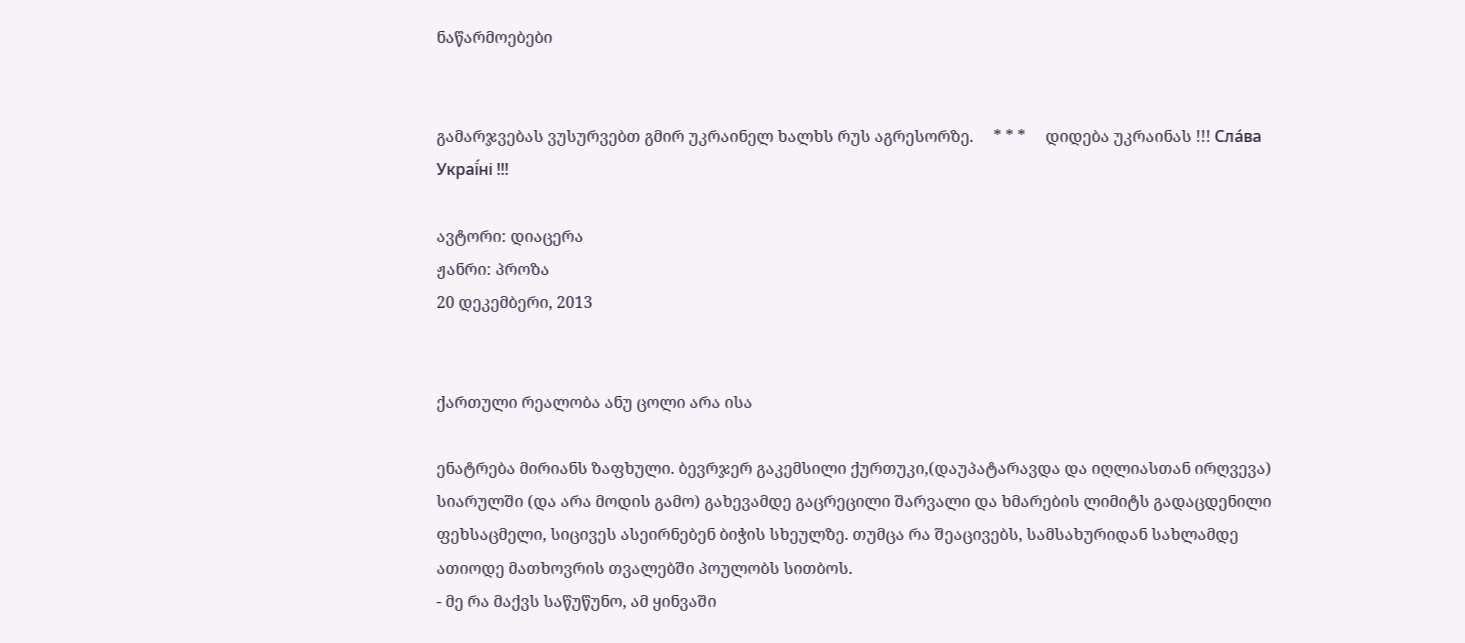ნაწარმოებები


გამარჯვებას ვუსურვებთ გმირ უკრაინელ ხალხს რუს აგრესორზე.     * * *     დიდება უკრაინას !!! Сла́ва Украї́ні !!!

ავტორი: დიაცერა
ჟანრი: პროზა
20 დეკემბერი, 2013


ქართული რეალობა ანუ ცოლი არა ისა

ენატრება მირიანს ზაფხული. ბევრჯერ გაკემსილი ქურთუკი,(დაუპატარავდა და იღლიასთან ირღვევა) სიარულში (და არა მოდის გამო) გახევამდე გაცრეცილი შარვალი და ხმარების ლიმიტს გადაცდენილი ფეხსაცმელი, სიცივეს ასეირნებენ ბიჭის სხეულზე. თუმცა რა შეაცივებს, სამსახურიდან სახლამდე ათიოდე მათხოვრის თვალებში პოულობს სითბოს.
- მე რა მაქვს საწუწუნო, ამ ყინვაში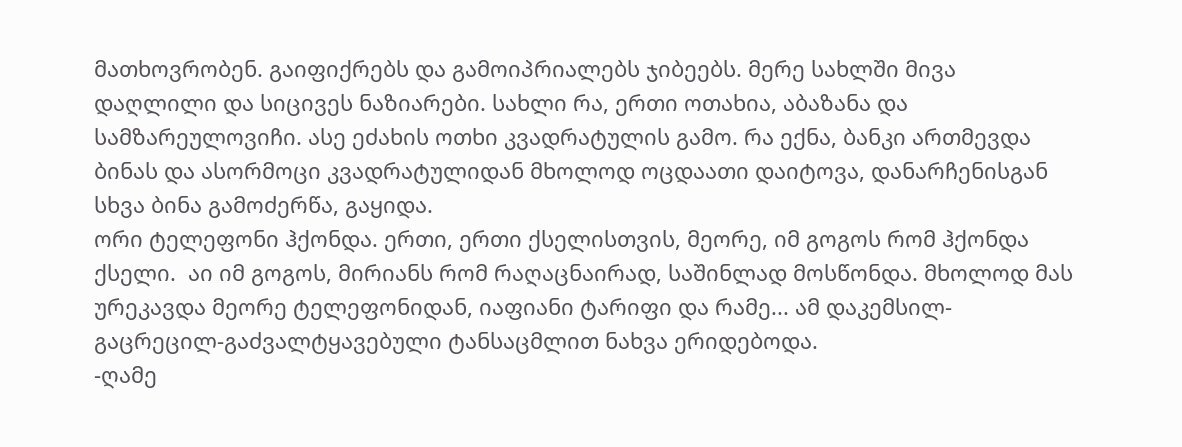მათხოვრობენ. გაიფიქრებს და გამოიპრიალებს ჯიბეებს. მერე სახლში მივა დაღლილი და სიცივეს ნაზიარები. სახლი რა, ერთი ოთახია, აბაზანა და სამზარეულოვიჩი. ასე ეძახის ოთხი კვადრატულის გამო. რა ექნა, ბანკი ართმევდა ბინას და ასორმოცი კვადრატულიდან მხოლოდ ოცდაათი დაიტოვა, დანარჩენისგან სხვა ბინა გამოძერწა, გაყიდა.
ორი ტელეფონი ჰქონდა. ერთი, ერთი ქსელისთვის, მეორე, იმ გოგოს რომ ჰქონდა ქსელი.  აი იმ გოგოს, მირიანს რომ რაღაცნაირად, საშინლად მოსწონდა. მხოლოდ მას ურეკავდა მეორე ტელეფონიდან, იაფიანი ტარიფი და რამე... ამ დაკემსილ-გაცრეცილ-გაძვალტყავებული ტანსაცმლით ნახვა ერიდებოდა.
-ღამე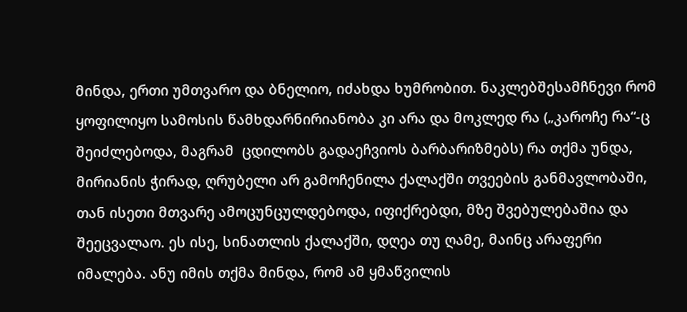მინდა, ერთი უმთვარო და ბნელიო, იძახდა ხუმრობით. ნაკლებშესამჩნევი რომ ყოფილიყო სამოსის წამხდარნირიანობა კი არა და მოკლედ რა („კაროჩე რა“-ც შეიძლებოდა, მაგრამ  ცდილობს გადაეჩვიოს ბარბარიზმებს) რა თქმა უნდა, მირიანის ჭირად, ღრუბელი არ გამოჩენილა ქალაქში თვეების განმავლობაში, თან ისეთი მთვარე ამოცუნცულდებოდა, იფიქრებდი, მზე შვებულებაშია და შეეცვალაო. ეს ისე, სინათლის ქალაქში, დღეა თუ ღამე, მაინც არაფერი იმალება. ანუ იმის თქმა მინდა, რომ ამ ყმაწვილის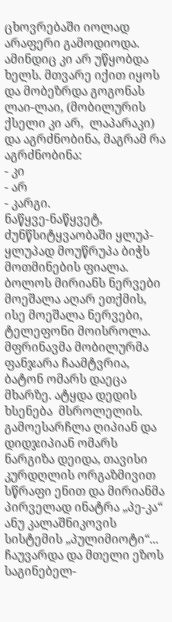ცხოვრებაში იოლად არაფერი გამოდიოდა. ამინდიც კი არ უწყობდა ხელს. მთვარე იქით იყოს და მობეზრდა გოგონას ლაი-ლაი, (მობილურის ქსელი კი არ,  ლაპარაკი) და აგრძნობინა, მაგრამ რა აგრძნობინა:
- კი
- არ
- კარგი.
ნაწყვე-ნაწყვეტ, ძუნწსიტყვაობაში ყლუპ-ყლუპად მოუწრუპა ბიჭს მოთმინების ფიალა. ბოლოს მირიანს ნერვები მოეშალა აღარ ეთქმის, ისე მოეშალა ნერვები,  ტელეფონი მოისროლა. მფრინავმა მობილურმა ფანჯარა ჩაამტვრია, ბატონ ომარს დაეცა მხარზე. ატყდა დედის ხსენება  მსროლელის. გამოესარჩლა ღიპიან და დიდჯიპიან ომარს ნარგიზა დეიდა, თავისი კურდღლის ორგაზმივით სწრაფი ენით და მირიანმა პირველად ინატრა „პე-კა“ ანუ კალაშნიკოვის სისტემის „პულიმიოტი“...
ჩაუვარდა და მთელი ეზოს საგინებელ-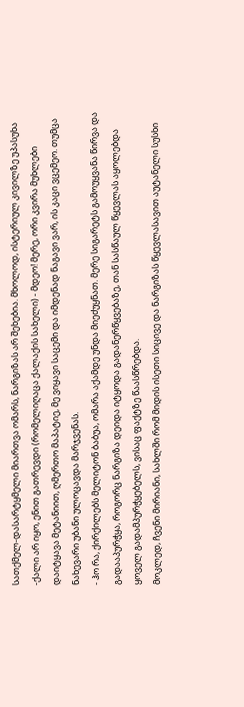სათქმელ-დასარტყმელი მიართვა ომარს, ნარგიზას არ შეხებია. მხოლოდ, ისტერიულ კივილზე უპასუხა  -ქალი არ იყო, ენით გათრევდი (რომელიღაცა ქალაქის სახელი) - მდეო! მერე, ორი კვირა მუხლები დაიტყავა მეტანიით, ღმერთო მაპატიე, მე ვიყავი საცემი და იმდენად ნაგავი ვარ, ის კაცი ვცემეო. თუმცა ნახევარი უბანი ულოცავდა მარჯვენას.
- ჰო რა, ქირქილებს მელიტონ ბაბუა, ომარა აქამდე უნდა მიეძუყნათ. მერე სიგარეტს გამოუყვანა წირვა და გადააპურჭყა, როგორც ნარგიზა დეიდა იტყოდა გადანერწყვებაზე, თან სასწაულ წყევლას აყოლებდა ყოველ გადამპურჭყებელს, ვისაც ფაქტზე წაასწრებდა.
მოკლედ, ჩვენი მირიანი, სახლში რომ მიდის ისეთი სიცივე და ნარგიზას წყევლასავით აუტანელი სუსხი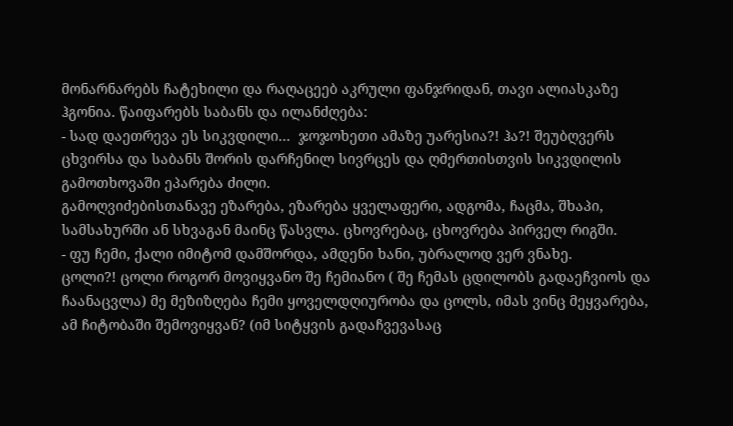მონარნარებს ჩატეხილი და რაღაცეებ აკრული ფანჯრიდან, თავი ალიასკაზე ჰგონია. წაიფარებს საბანს და ილანძღება:
- სად დაეთრევა ეს სიკვდილი...  ჯოჯოხეთი ამაზე უარესია?! ჰა?! შეუბღვერს ცხვირსა და საბანს შორის დარჩენილ სივრცეს და ღმერთისთვის სიკვდილის გამოთხოვაში ეპარება ძილი.
გამოღვიძებისთანავე ეზარება, ეზარება ყველაფერი, ადგომა, ჩაცმა, შხაპი, სამსახურში ან სხვაგან მაინც წასვლა. ცხოვრებაც, ცხოვრება პირველ რიგში.
- ფუ ჩემი, ქალი იმიტომ დამშორდა, ამდენი ხანი, უბრალოდ ვერ ვნახე.
ცოლი?! ცოლი როგორ მოვიყვანო შე ჩემიანო ( შე ჩემას ცდილობს გადაეჩვიოს და ჩაანაცვლა) მე მეზიზღება ჩემი ყოველდღიურობა და ცოლს, იმას ვინც მეყვარება, ამ ჩიტობაში შემოვიყვან? (იმ სიტყვის გადაჩვევასაც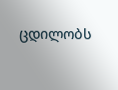ცდილობს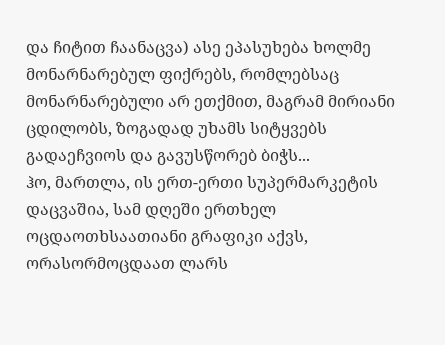და ჩიტით ჩაანაცვა) ასე ეპასუხება ხოლმე მონარნარებულ ფიქრებს, რომლებსაც მონარნარებული არ ეთქმით, მაგრამ მირიანი ცდილობს, ზოგადად უხამს სიტყვებს გადაეჩვიოს და გავუსწორებ ბიჭს...
ჰო, მართლა, ის ერთ-ერთი სუპერმარკეტის დაცვაშია, სამ დღეში ერთხელ ოცდაოთხსაათიანი გრაფიკი აქვს, ორასორმოცდაათ ლარს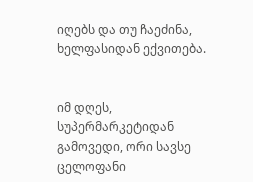იღებს და თუ ჩაეძინა, ხელფასიდან ექვითება.


იმ დღეს, სუპერმარკეტიდან გამოვედი, ორი სავსე ცელოფანი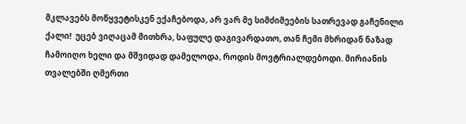მკლავებს მოწყვეტისკენ ექაჩებოდა, არ ვარ მე სიმძიმეების სათრევად გაჩენილი ქალი!  უცებ ვიღაცამ მითხრა, საფულე დაგივარდათო, თან ჩემი მხრიდან ნაზად ჩამოიღო ხელი და მშვიდად დამელოდა, როდის მოვტრიალდებოდი. მირიანის თვალებში ღმერთი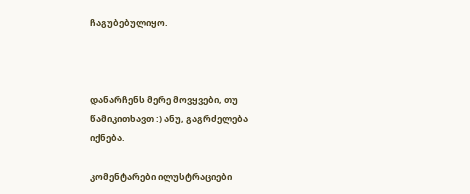ჩაგუბებულიყო.



დანარჩენს მერე მოვყვები, თუ წამიკითხავთ :) ანუ, გაგრძელება იქნება.

კომენტარები ილუსტრაციები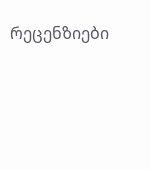რეცენზიები